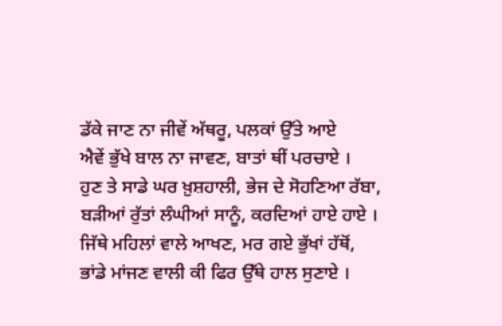ਡੱਕੇ ਜਾਣ ਨਾ ਜੀਵੇਂ ਅੱਥਰੂ, ਪਲਕਾਂ ਉੱਤੇ ਆਏ
ਐਵੇਂ ਭੁੱਖੇ ਬਾਲ ਨਾ ਜਾਵਣ, ਬਾਤਾਂ ਥੀਂ ਪਰਚਾਏ ।
ਹੁਣ ਤੇ ਸਾਡੇ ਘਰ ਖ਼ੁਸ਼ਹਾਲੀ, ਭੇਜ ਦੇ ਸੋਹਣਿਆ ਰੱਬਾ,
ਬੜੀਆਂ ਰੁੱਤਾਂ ਲੰਘੀਆਂ ਸਾਨੂੰ, ਕਰਦਿਆਂ ਹਾਏ ਹਾਏ ।
ਜਿੱਥੇ ਮਹਿਲਾਂ ਵਾਲੇ ਆਖਣ, ਮਰ ਗਏ ਭੁੱਖਾਂ ਹੱਥੋਂ,
ਭਾਂਡੇ ਮਾਂਜਣ ਵਾਲੀ ਕੀ ਫਿਰ ਉੱਥੇ ਹਾਲ ਸੁਣਾਏ ।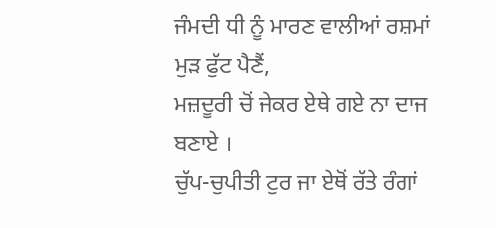ਜੰਮਦੀ ਧੀ ਨੂੰ ਮਾਰਣ ਵਾਲੀਆਂ ਰਸ਼ਮਾਂ ਮੁੜ ਫੁੱਟ ਪੈਣੈਂ,
ਮਜ਼ਦੂਰੀ ਚੋਂ ਜੇਕਰ ਏਥੇ ਗਏ ਨਾ ਦਾਜ ਬਣਾਏ ।
ਚੁੱਪ-ਚੁਪੀਤੀ ਟੁਰ ਜਾ ਏਥੋਂ ਰੱਤੇ ਰੰਗਾਂ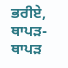ਭਰੀਏ,
ਥਾਪੜ-ਥਾਪੜ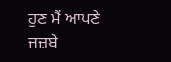ਹੁਣ ਮੈਂ ਆਪਣੇ ਜਜ਼ਬੇ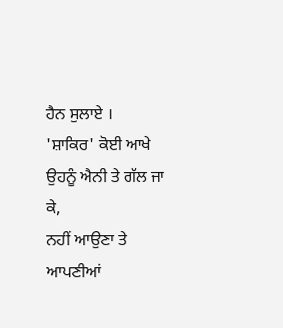ਹੈਨ ਸੁਲਾਏ ।
'ਸ਼ਾਕਿਰ' ਕੋਈ ਆਖੇ ਉਹਨੂੰ ਐਨੀ ਤੇ ਗੱਲ ਜਾ ਕੇ,
ਨਹੀਂ ਆਉਣਾ ਤੇ ਆਪਣੀਆਂ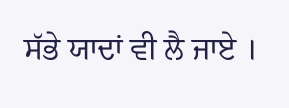ਸੱਭੇ ਯਾਦਾਂ ਵੀ ਲੈ ਜਾਏ ।